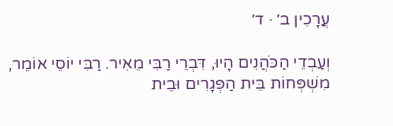עֲרָכִין ב׳ · ד׳

וְעַבְדֵי הַכֹּהֲנִים הָיוּ, דִּבְרֵי רַבִּי מֵאִיר. רַבִּי יוֹסֵי אוֹמֵר, מִשְׁפְּחוֹת בֵּית הַפְּגָרִים וּבֵית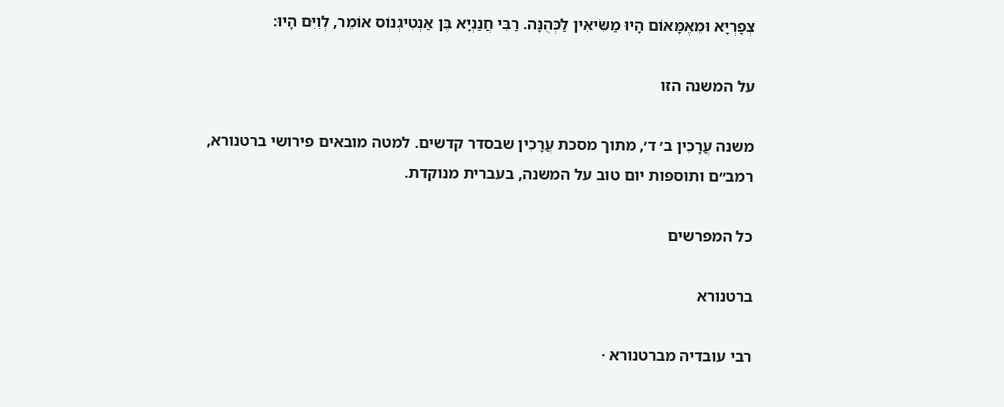צְפָרְיָא וּמֵאֶמָּאוֹם הָיוּ מַשִּׂיאִין לַכְּהֻנָּה. רַבִּי חֲנַנְיָא בֶּן אַנְטִיגְנוֹס אוֹמֵר, לְוִיִּם הָיוּ:

על המשנה הזו

משנה עֲרָכִין ב׳ ד׳, מתוך מסכת עֲרָכִין שבסדר קדשים. למטה מובאים פירושי ברטנורא, רמב״ם ותוספות יום טוב על המשנה, בעברית מנוקדת.

כל המפרשים

ברטנורא

רבי עובדיה מברטנורא ·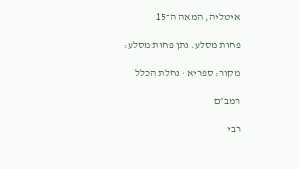איטליה, המאה ה־15

פחות מסלע. נתן פחות מסלע:

מקור: ספריא · נחלת הכלל

רמב״ם

רבי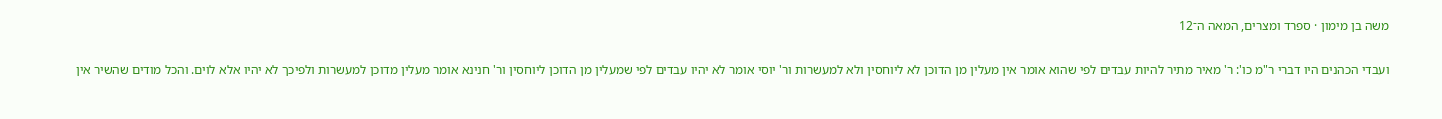משה בן מימון · ספרד ומצרים, המאה ה־12

ועבדי הכהנים היו דברי ר"מ כו': ר' מאיר מתיר להיות עבדים לפי שהוא אומר אין מעלין מן הדוכן לא ליוחסין ולא למעשרות ור' יוסי אומר לא יהיו עבדים לפי שמעלין מן הדוכן ליוחסין ור' חנינא אומר מעלין מדוכן למעשרות ולפיכך לא יהיו אלא לוים. והכל מודים שהשיר אין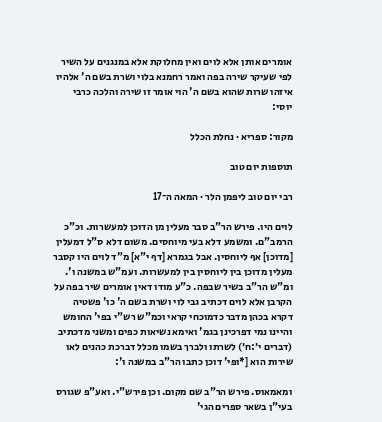אומרים אותן אלא לוים ואין מחלוקת אלא במנגנים על השיר לפי שעיקר שירה בפה ואמר רחמנא בלוי ושרת בשם ה' אלהיו איזהו שרות שהוא בשם ה' הוי אומר זו שירה והלכה כרבי יוסי:

מקור: ספריא · נחלת הכלל

תוספות יום טוב

רבי יום טוב ליפמן הלר · המאה ה־17

לוים היו. פירש הר"ב סבר מעלין מן הדוכן למעשרות. וכ"כ הרמב"ם. ומשמע דלא בעי מיוחסים. משום דלא ס"ל דמעלין [מדוכן] אף ליוחסין. אבל בגמרא [דף י"א] מ"ד לוים היו קסבר מעלין מדוכן בין ליוחסין בין למעשרות. ועמ"ש במשנה ו'. ומ"ש הר"ב בשיר שבפה. כ"ע מודו דאין אומרים שיר בפה על הקרבן אלא לוים דכתיב גבי לוי ושרת בשם ה' כו' פשטיה דקרא בכהן מדבר כדמוכחי קראי וכמ"ש רש"י בפי' החומש והיינו נמי דפרכינן בגמ' ואימא נשיאות כפים ומשני מדכתיב (דברים י׳:ח׳) לשרתו ולברך בשמו מכלל דברכת כהנים לאו שירות הוא [*ופי' דוכן כתבו הר"ב במשנה ו':

ומאמאוס. פירש הר"ב שם מקום. וכן פירש"י. ואע"פ שגורס בעי"ן בשאר ספרים הגי'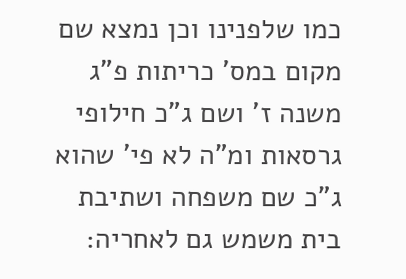כמו שלפנינו וכן נמצא שם מקום במס' כריתות פ"ג משנה ז' ושם ג"כ חילופי גרסאות ומ"ה לא פי' שהוא ג"כ שם משפחה ושתיבת בית משמש גם לאחריה: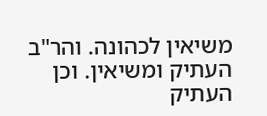משיאין לכהונה. והר"ב העתיק ומשיאין. וכן העתיק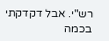רש"י. אבל דקדקתי בכמה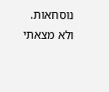נוסחאות. ולא מצאתי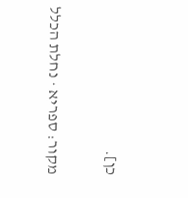כן].

מקור: ספריא · נחלת הכלל